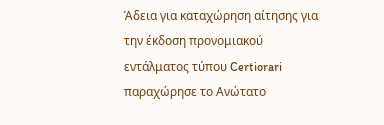Άδεια για καταχώρηση αίτησης για την έκδοση προνομιακού εντάλματος τύπου Certiorari παραχώρησε το Ανώτατο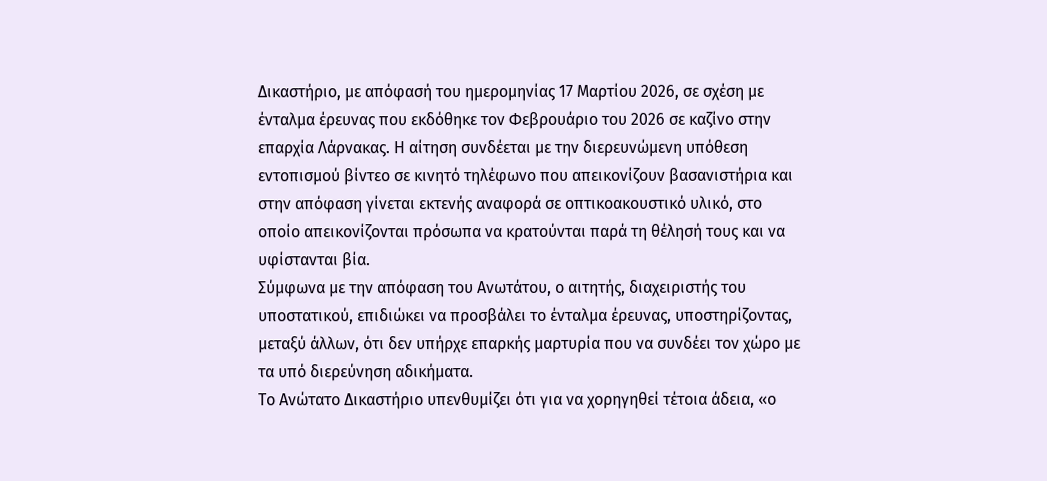Δικαστήριο, με απόφασή του ημερομηνίας 17 Μαρτίου 2026, σε σχέση με ένταλμα έρευνας που εκδόθηκε τον Φεβρουάριο του 2026 σε καζίνο στην επαρχία Λάρνακας. Η αίτηση συνδέεται με την διερευνώμενη υπόθεση εντοπισμού βίντεο σε κινητό τηλέφωνο που απεικονίζουν βασανιστήρια και στην απόφαση γίνεται εκτενής αναφορά σε οπτικοακουστικό υλικό, στο οποίο απεικονίζονται πρόσωπα να κρατούνται παρά τη θέλησή τους και να υφίστανται βία.
Σύμφωνα με την απόφαση του Ανωτάτου, ο αιτητής, διαχειριστής του υποστατικού, επιδιώκει να προσβάλει το ένταλμα έρευνας, υποστηρίζοντας, μεταξύ άλλων, ότι δεν υπήρχε επαρκής μαρτυρία που να συνδέει τον χώρο με τα υπό διερεύνηση αδικήματα.
Το Ανώτατο Δικαστήριο υπενθυμίζει ότι για να χορηγηθεί τέτοια άδεια, «ο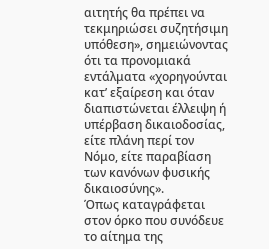αιτητής θα πρέπει να τεκμηριώσει συζητήσιμη υπόθεση», σημειώνοντας ότι τα προνομιακά εντάλματα «χορηγούνται κατ’ εξαίρεση και όταν διαπιστώνεται έλλειψη ή υπέρβαση δικαιοδοσίας, είτε πλάνη περί τον Νόμο, είτε παραβίαση των κανόνων φυσικής δικαιοσύνης».
Όπως καταγράφεται στον όρκο που συνόδευε το αίτημα της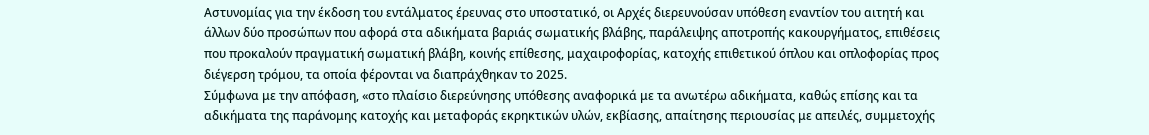Αστυνομίας για την έκδοση του εντάλματος έρευνας στο υποστατικό, οι Αρχές διερευνούσαν υπόθεση εναντίον του αιτητή και άλλων δύο προσώπων που αφορά στα αδικήματα βαριάς σωματικής βλάβης, παράλειψης αποτροπής κακουργήματος, επιθέσεις που προκαλούν πραγματική σωματική βλάβη, κοινής επίθεσης, μαχαιροφορίας, κατοχής επιθετικού όπλου και οπλοφορίας προς διέγερση τρόμου, τα οποία φέρονται να διαπράχθηκαν το 2025.
Σύμφωνα με την απόφαση, «στο πλαίσιο διερεύνησης υπόθεσης αναφορικά με τα ανωτέρω αδικήματα, καθώς επίσης και τα αδικήματα της παράνομης κατοχής και μεταφοράς εκρηκτικών υλών, εκβίασης, απαίτησης περιουσίας με απειλές, συμμετοχής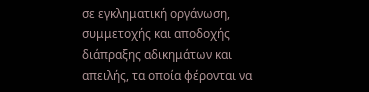σε εγκληματική οργάνωση, συμμετοχής και αποδοχής διάπραξης αδικημάτων και απειλής, τα οποία φέρονται να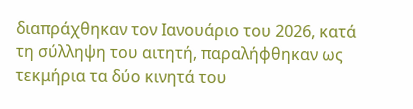διαπράχθηκαν τον Ιανουάριο του 2026, κατά τη σύλληψη του αιτητή, παραλήφθηκαν ως τεκμήρια τα δύο κινητά του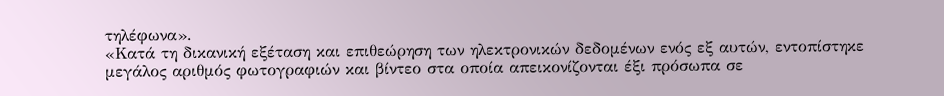τηλέφωνα».
«Κατά τη δικανική εξέταση και επιθεώρηση των ηλεκτρονικών δεδομένων ενός εξ αυτών, εντοπίστηκε μεγάλος αριθμός φωτογραφιών και βίντεο στα οποία απεικονίζονται έξι πρόσωπα σε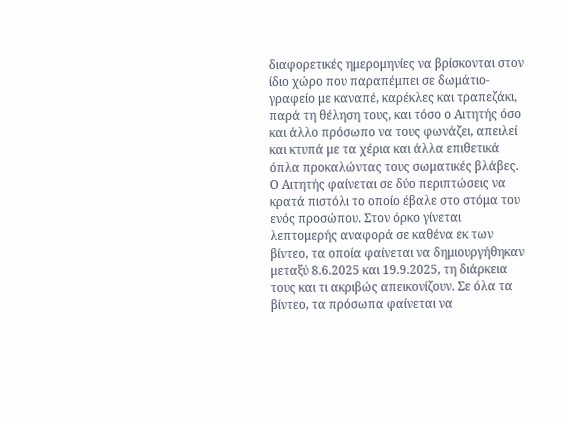διαφορετικές ημερομηνίες να βρίσκονται στον ίδιο χώρο που παραπέμπει σε δωμάτιο-γραφείο με καναπέ, καρέκλες και τραπεζάκι, παρά τη θέληση τους, και τόσο ο Αιτητής όσο και άλλο πρόσωπο να τους φωνάζει, απειλεί και κτυπά με τα χέρια και άλλα επιθετικά όπλα προκαλώντας τους σωματικές βλάβες. Ο Αιτητής φαίνεται σε δύο περιπτώσεις να κρατά πιστόλι το οποίο έβαλε στο στόμα του ενός προσώπου. Στον όρκο γίνεται λεπτομερής αναφορά σε καθένα εκ των βίντεο, τα οποία φαίνεται να δημιουργήθηκαν μεταξύ 8.6.2025 και 19.9.2025, τη διάρκεια τους και τι ακριβώς απεικονίζουν. Σε όλα τα βίντεο, τα πρόσωπα φαίνεται να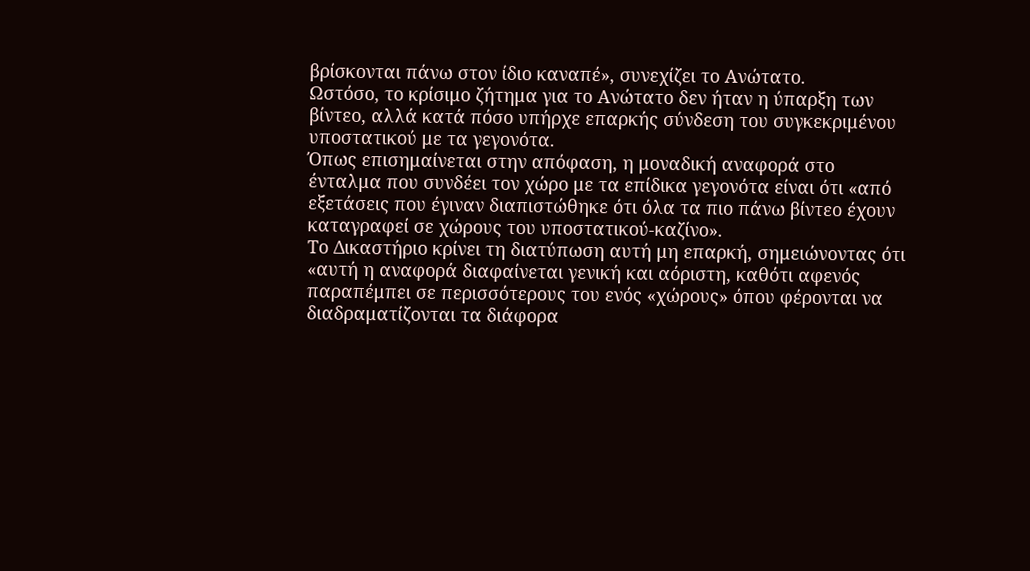βρίσκονται πάνω στον ίδιο καναπέ», συνεχίζει το Ανώτατο.
Ωστόσο, το κρίσιμο ζήτημα για το Ανώτατο δεν ήταν η ύπαρξη των βίντεο, αλλά κατά πόσο υπήρχε επαρκής σύνδεση του συγκεκριμένου υποστατικού με τα γεγονότα.
Όπως επισημαίνεται στην απόφαση, η μοναδική αναφορά στο ένταλμα που συνδέει τον χώρο με τα επίδικα γεγονότα είναι ότι «από εξετάσεις που έγιναν διαπιστώθηκε ότι όλα τα πιο πάνω βίντεο έχουν καταγραφεί σε χώρους του υποστατικού-καζίνο».
Το Δικαστήριο κρίνει τη διατύπωση αυτή μη επαρκή, σημειώνοντας ότι «αυτή η αναφορά διαφαίνεται γενική και αόριστη, καθότι αφενός παραπέμπει σε περισσότερους του ενός «χώρους» όπου φέρονται να διαδραματίζονται τα διάφορα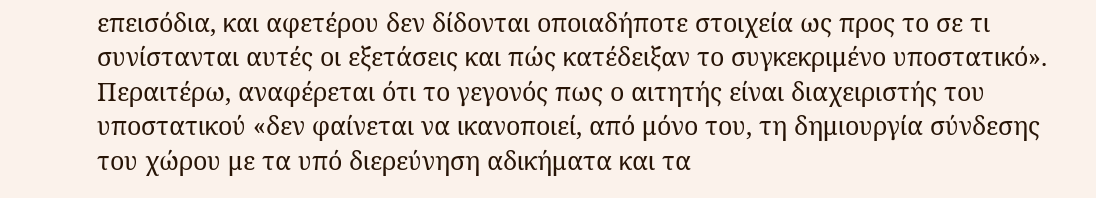επεισόδια, και αφετέρου δεν δίδονται οποιαδήποτε στοιχεία ως προς το σε τι συνίστανται αυτές οι εξετάσεις και πώς κατέδειξαν το συγκεκριμένο υποστατικό».
Περαιτέρω, αναφέρεται ότι το γεγονός πως ο αιτητής είναι διαχειριστής του υποστατικού «δεν φαίνεται να ικανοποιεί, από μόνο του, τη δημιουργία σύνδεσης του χώρου με τα υπό διερεύνηση αδικήματα και τα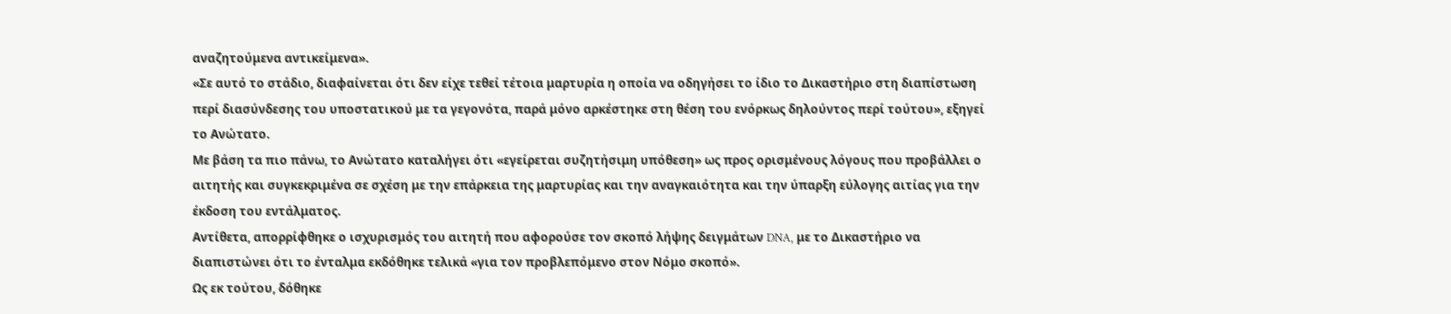αναζητούμενα αντικείμενα».
«Σε αυτό το στάδιο, διαφαίνεται ότι δεν είχε τεθεί τέτοια μαρτυρία η οποία να οδηγήσει το ίδιο το Δικαστήριο στη διαπίστωση περί διασύνδεσης του υποστατικού με τα γεγονότα, παρά μόνο αρκέστηκε στη θέση του ενόρκως δηλούντος περί τούτου», εξηγεί το Ανώτατο.
Με βάση τα πιο πάνω, το Ανώτατο καταλήγει ότι «εγείρεται συζητήσιμη υπόθεση» ως προς ορισμένους λόγους που προβάλλει ο αιτητής και συγκεκριμένα σε σχέση με την επάρκεια της μαρτυρίας και την αναγκαιότητα και την ύπαρξη εύλογης αιτίας για την έκδοση του εντάλματος.
Αντίθετα, απορρίφθηκε ο ισχυρισμός του αιτητή που αφορούσε τον σκοπό λήψης δειγμάτων DNA, με το Δικαστήριο να διαπιστώνει ότι το ένταλμα εκδόθηκε τελικά «για τον προβλεπόμενο στον Νόμο σκοπό».
Ως εκ τούτου, δόθηκε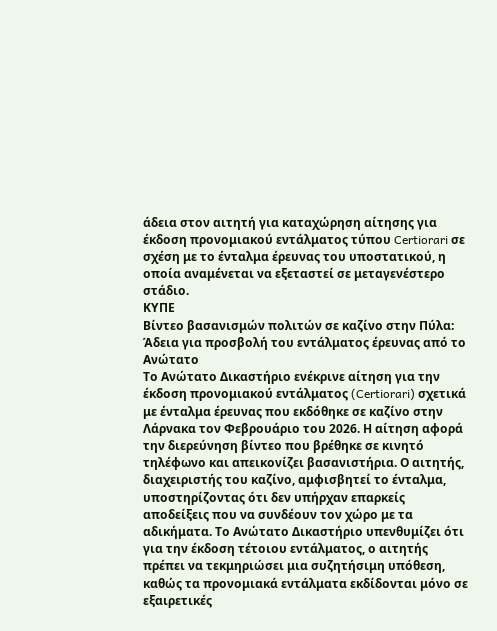άδεια στον αιτητή για καταχώρηση αίτησης για έκδοση προνομιακού εντάλματος τύπου Certiorari σε σχέση με το ένταλμα έρευνας του υποστατικού, η οποία αναμένεται να εξεταστεί σε μεταγενέστερο στάδιο.
ΚΥΠΕ
Βίντεο βασανισμών πολιτών σε καζίνο στην Πύλα: Άδεια για προσβολή του εντάλματος έρευνας από το Ανώτατο
Το Ανώτατο Δικαστήριο ενέκρινε αίτηση για την έκδοση προνομιακού εντάλματος (Certiorari) σχετικά με ένταλμα έρευνας που εκδόθηκε σε καζίνο στην Λάρνακα τον Φεβρουάριο του 2026. Η αίτηση αφορά την διερεύνηση βίντεο που βρέθηκε σε κινητό τηλέφωνο και απεικονίζει βασανιστήρια. Ο αιτητής, διαχειριστής του καζίνο, αμφισβητεί το ένταλμα, υποστηρίζοντας ότι δεν υπήρχαν επαρκείς αποδείξεις που να συνδέουν τον χώρο με τα αδικήματα. Το Ανώτατο Δικαστήριο υπενθυμίζει ότι για την έκδοση τέτοιου εντάλματος, ο αιτητής πρέπει να τεκμηριώσει μια συζητήσιμη υπόθεση, καθώς τα προνομιακά εντάλματα εκδίδονται μόνο σε εξαιρετικές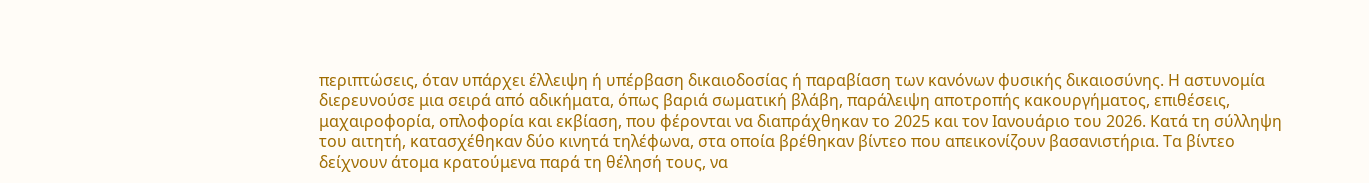περιπτώσεις, όταν υπάρχει έλλειψη ή υπέρβαση δικαιοδοσίας ή παραβίαση των κανόνων φυσικής δικαιοσύνης. Η αστυνομία διερευνούσε μια σειρά από αδικήματα, όπως βαριά σωματική βλάβη, παράλειψη αποτροπής κακουργήματος, επιθέσεις, μαχαιροφορία, οπλοφορία και εκβίαση, που φέρονται να διαπράχθηκαν το 2025 και τον Ιανουάριο του 2026. Κατά τη σύλληψη του αιτητή, κατασχέθηκαν δύο κινητά τηλέφωνα, στα οποία βρέθηκαν βίντεο που απεικονίζουν βασανιστήρια. Τα βίντεο δείχνουν άτομα κρατούμενα παρά τη θέλησή τους, να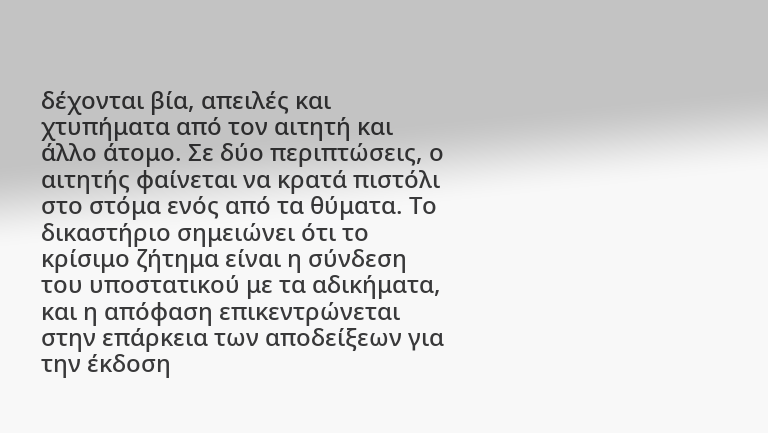δέχονται βία, απειλές και χτυπήματα από τον αιτητή και άλλο άτομο. Σε δύο περιπτώσεις, ο αιτητής φαίνεται να κρατά πιστόλι στο στόμα ενός από τα θύματα. Το δικαστήριο σημειώνει ότι το κρίσιμο ζήτημα είναι η σύνδεση του υποστατικού με τα αδικήματα, και η απόφαση επικεντρώνεται στην επάρκεια των αποδείξεων για την έκδοση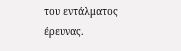του εντάλματος έρευνας.